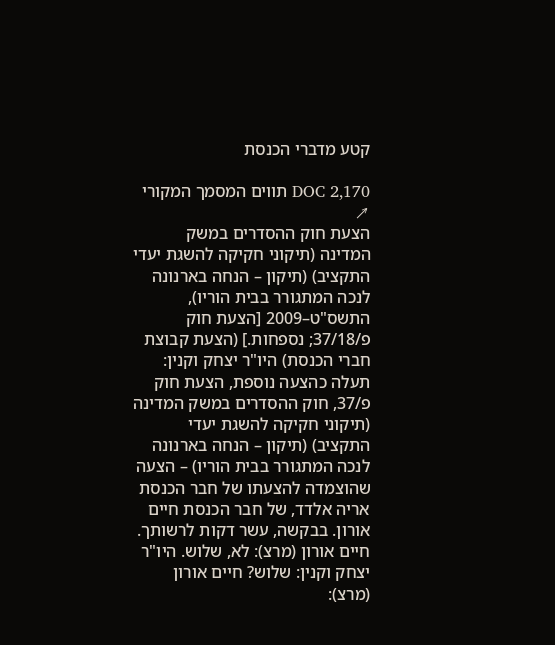קטע מדברי הכנסת

DOC 2,170 תווים המסמך המקורי ↗
הצעת חוק ההסדרים במשק המדינה (תיקוני חקיקה להשגת יעדי התקציב) (תיקון – הנחה בארנונה לנכה המתגורר בבית הוריו), התשס"ט–2009 [הצעת חוק פ/37/18; נספחות.] (הצעת קבוצת חברי הכנסת) היו"ר יצחק וקנין: תעלה כהצעה נוספת, הצעת חוק פ/37, חוק ההסדרים במשק המדינה (תיקוני חקיקה להשגת יעדי התקציב) (תיקון – הנחה בארנונה לנכה המתגורר בבית הוריו) – הצעה שהוצמדה להצעתו של חבר הכנסת אריה אלדד, של חבר הכנסת חיים אורון. בבקשה, עשר דקות לרשותך. חיים אורון (מרצ): לא, שלוש. היו"ר יצחק וקנין: שלוש? חיים אורון (מרצ):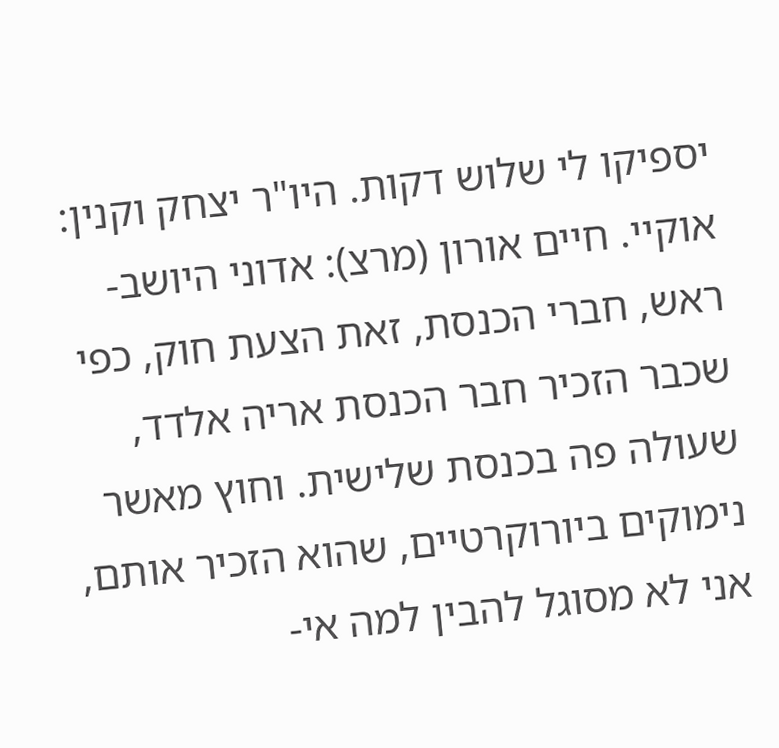יספיקו לי שלוש דקות. היו"ר יצחק וקנין: אוקיי. חיים אורון (מרצ): אדוני היושב-ראש, חברי הכנסת, זאת הצעת חוק, כפי שכבר הזכיר חבר הכנסת אריה אלדד, שעולה פה בכנסת שלישית. וחוץ מאשר נימוקים ביורוקרטיים, שהוא הזכיר אותם, אני לא מסוגל להבין למה אי-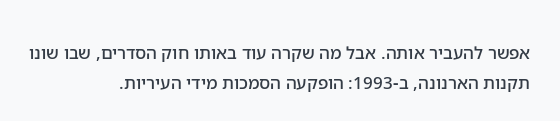אפשר להעביר אותה. אבל מה שקרה עוד באותו חוק הסדרים, שבו שונו תקנות הארנונה, ב-1993: הופקעה הסמכות מידי העיריות.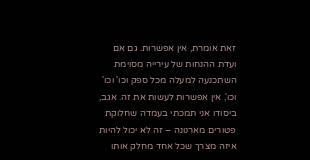זאת אומרת, אין אפשרות. גם אם ועדת ההנחות של עירייה מסוימת השתכנעה למעלה מכל ספק וכו' וכו' וכו', אין אפשרות לעשות את זה. אגב, ביסודו אני תמכתי בעמדה שחלוקת פטורים מארנונה – זה לא יכול להיות איזה מצרך שכל אחד מחלק אותו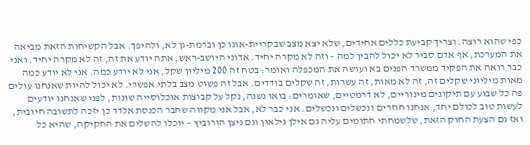כפי שהוא רוצה. וצריך קביעת כללים אחידים, שלא יצא מצב שבקריית-אונו כן וברמת-גן לא, ולהיפך. אבל הקשיחות הזאת מביאה את המערכת, אף אדם סביר לא יכול להבין למה – וזה לא מקרה יחיד. אדוני היושב-ראש, אתה יודע את זה, זה לא מקרה יחיד. ואני כבר רואה את הפקיד ממשרד הפנים בא ועושה את המכפלה ואומר: בטח זה 200 מיליון שקל, אני לא יודע כמה. אני לא יודע כמה מאות מיליוני שקלים זה, זה לא מאות, זה עשרות, זה שקלים בודדים. אבל זה פשוט מצב בלתי אפשרי. לא יכול להיות שאנחנו עולים פה כל שבוע עם תיקונים מינוריים, לא דרמטיים, שאומרים: בואו נשנה, נקל על קבוצות אוכלוסייה שונות, לפני שאנחנו יודעים לעשות טוב לכולם יחד, אנחנו חוזרים ונכשלים ונכשלים. אני כבר לא, אבל אני מקווה שחבר הכנסת אלדד כן יזכה לתשובה חיובית, ואז גם הצעת החוק הזאת, שלשמחתי חתומים עליה גם אילן גילאון וגם ניצן הורוביץ – יוכלו להשלים את החקיקה, שהיא כל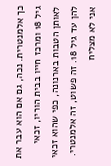כך אלמנטרית. נכה, גם אם הוא עבר את גיל 18 ומרכז חייו בבית הוריו, זכאי לאותן הטבות בארנונה, כפי שהוא זכאי להן עד גיל 18. זה פשוט, זה אלמנטרי. אני לא מצליח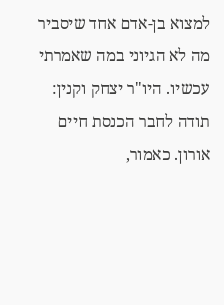למצוא בן-אדם אחד שיסביר מה לא הגיוני במה שאמרתי עכשיו. היו"ר יצחק וקנין: תודה לחבר הכנסת חיים אורון. כאמור,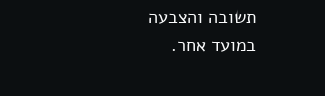תשובה והצבעה במועד אחר.